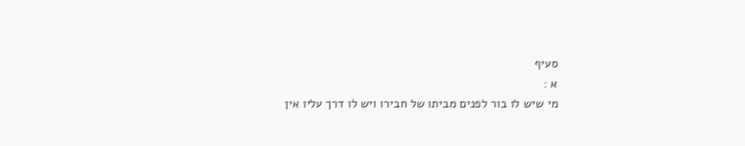סעיף
א :
מי שיש לו בור לפנים מביתו של חבירו ויש לו דרך עליו אין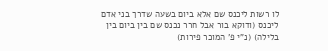לו רשות ליכנס שם אלא ביום בשעה שדרך בני אדם ליכנס (ודוקא בור אבל חרר נכנס שם בין ביום בין בלילה) (נ"י פ' המוכר פירות)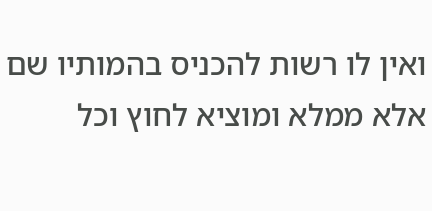ואין לו רשות להכניס בהמותיו שם אלא ממלא ומוציא לחוץ וכל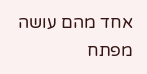אחד מהם עושה מפתח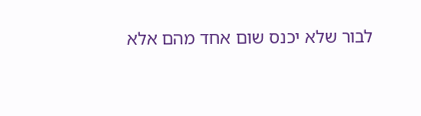לבור שלא יכנס שום אחד מהם אלא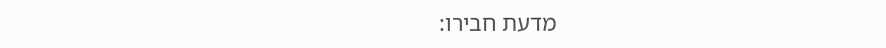מדעת חבירו: